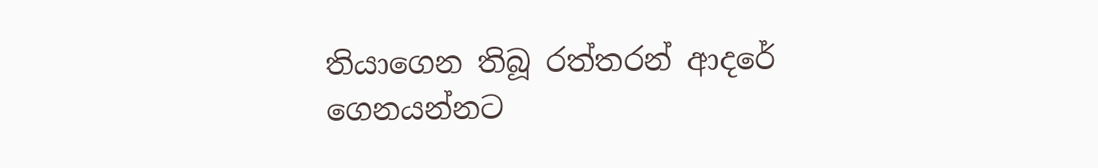තියාගෙන තිබූ රත්තරන් ආදරේ
ගෙනයන්නට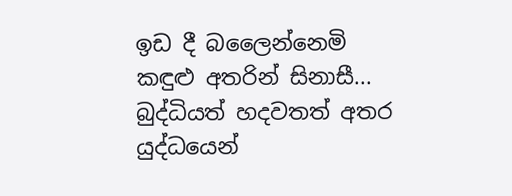ඉඩ දී බලෛන්නෙමි
කඳුළු අතරින් සිනාසී...
බුද්ධියත් හදවතත් අතර යුද්ධයෙන්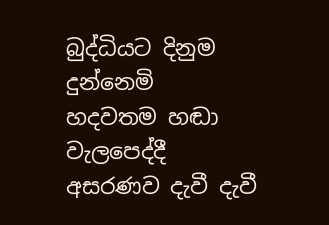බුද්ධියට දිනුම දුන්නෙමි
හදවතම හඬා වැලපෙද්දී
අසරණව දැවී දැවී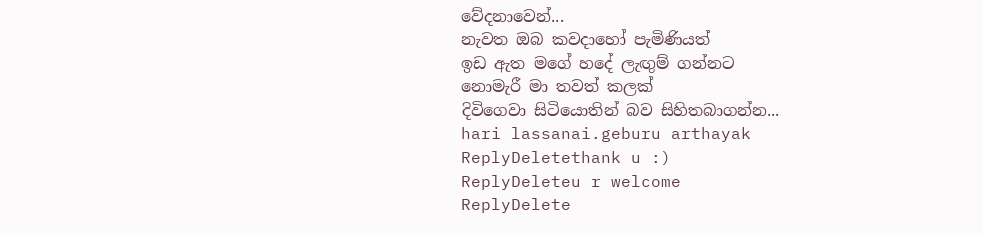වේදනාවෙන්...
නැවත ඔබ කවදාහෝ පැමිණියත්
ඉඩ ඇත මගේ හදේ ලැඟුම් ගන්නට
නොමැරී මා තවත් කලක්
දිවිගෙවා සිටියොතින් බව සිහිතබාගන්න...
hari lassanai.geburu arthayak
ReplyDeletethank u :)
ReplyDeleteu r welcome
ReplyDelete